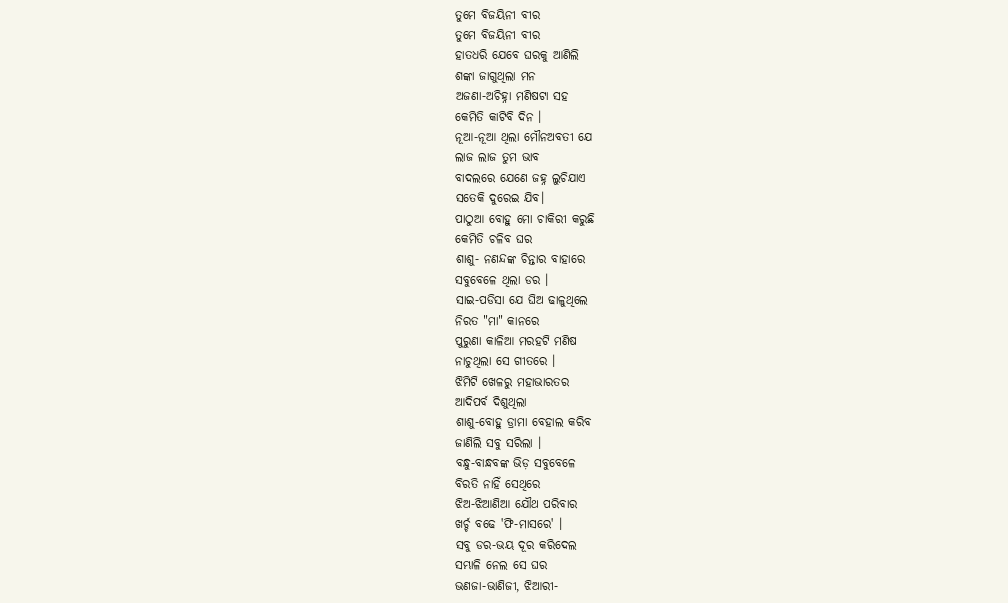ତୁମେ ବିଜୟିନୀ ବୀର
ତୁମେ ବିଜୟିନୀ ବୀର
ହାତଧରି ଯେବେ ଘରକୁ ଆଣିଲି
ଶଙ୍କା ଜାଗୁଥିଲା ମନ
ଅଜଣା-ଅଚିହ୍ନା ମଣିଷଟା ସହ
କେମିତି କାଟିବି ଦିନ ।
ନୂଆ-ନୂଆ ଥିଲା ମୌନଅବତୀ ଯେ
ଲାଜ ଲାଜ ତୁମ ଭାବ
ବାଦଲରେ ଯେଣେ ଜହ୍ନ ଲୁଚିଯାଏ
ସତେକି ଦୁରେଇ ଯିବ।
ପାଠୁଆ ବୋହୁ ମୋ ଚାକିରୀ କରୁଛି
କେମିତି ଚଳିବ ଘର
ଶାଶୁ- ନଣନ୍ଦଙ୍କ ଚିନ୍ତାର ବାହାରେ
ସବୁବେଳେ ଥିଲା ଡର ।
ସାଇ-ପଡିସା ଯେ ଘିଅ ଢାଳୁଥିଲେ
ନିରତ "ମା" କାନରେ
ପୁରୁଣା କାଳିଆ ମରହଟି ମଣିଷ
ନାଚୁଥିଲା ସେ ଗୀତରେ ।
ଝିମିଟି ଖେଳରୁ ମହାଭାରତର
ଆଦିପର୍ବ ଦିଶୁଥିଲା
ଶାଶୁ-ବୋହୁ ଡ୍ରାମା ବେହାଲ କରିବ
ଜାଣିଲି ସବୁ ସରିଲା ।
ବନ୍ଧୁ-ବାନ୍ଧବଙ୍କ ଭିଡ଼ ସବୁବେଳେ
ବିରତି ନାହିଁ ସେଥିରେ
ଝିଅ-ଝିଆଣିଆ ଯୌଥ ପରିବାର
ଖର୍ଚ୍ଚ ବଢେ 'ଫି-ମାସରେ' ।
ସବୁ ଡର-ଭୟ ଦୂର କରିଦେଲ
ସମ୍ଭାଳି ନେଲ ସେ ଘର
ଭଣଜା-ଭାଣିଜୀ, ଝିଆରୀ-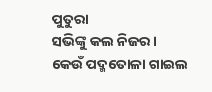ପୁତୁରା
ସଭିଙ୍କୁ କଲ ନିଜର ।
କେଉଁ ପଦ୍ମତୋଳା ଗାଇଲ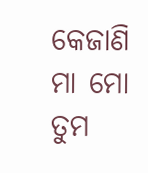କେଜାଣି
ମା ମୋ ତୁମ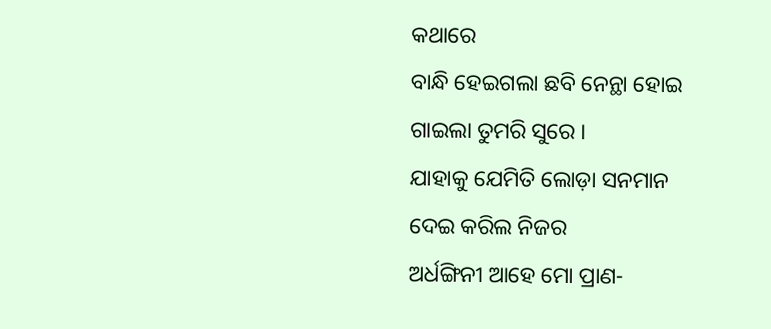କଥାରେ
ବାନ୍ଧି ହେଇଗଲା ଛବି ନେନ୍ଥା ହୋଇ
ଗାଇଲା ତୁମରି ସୁରେ ।
ଯାହାକୁ ଯେମିତି ଲୋଡ଼ା ସନମାନ
ଦେଇ କରିଲ ନିଜର
ଅର୍ଧଙ୍ଗିନୀ ଆହେ ମୋ ପ୍ରାଣ-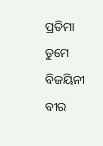ପ୍ରତିମା
ତୁମେ ବିଜୟିନୀ ବୀର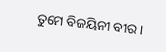ତୁମେ ବିଜୟିନୀ ବୀର ।